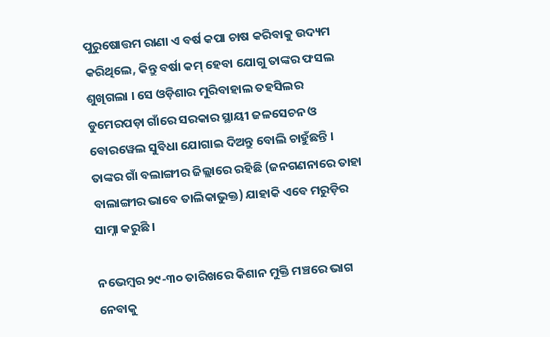ପୁରୁଷୋତ୍ତମ ରାଣା ଏ ବର୍ଷ କପା ଚାଷ କରିବାକୁ ଉଦ୍ୟମ କରିଥିଲେ, କିନ୍ତୁ ବର୍ଷା କମ୍ ହେବା ଯୋଗୁ ତାଙ୍କର ଫସଲ ଶୁଖିଗଲା । ସେ ଓଡ଼ିଶାର ମୁରିବାହାଲ ତହସିଲର ଡୁମେରପଡ଼ା ଗାଁରେ ସରକାର ସ୍ଥାୟୀ ଜଳସେଚନ ଓ ବୋରୱେଲ ସୁବିଧା ଯୋଗାଇ ଦିଅନ୍ତୁ ବୋଲି ଚାହୁଁଛନ୍ତି । ତାଙ୍କର ଗାଁ ବଲାଙ୍ଗୀର ଜିଲ୍ଲାରେ ରହିଛି (ଜନଗଣନାରେ ତାହା ବାଲାଙ୍ଗୀର ଭାବେ ତାଲିକାଭୁକ୍ତ) ଯାହାକି ଏବେ ମରୁଡ଼ିର ସାମ୍ନା କରୁଛି ।

ନଭେମ୍ବର ୨୯-୩୦ ତାରିଖରେ କିଶାନ ମୁକ୍ତି ମଞ୍ଚରେ ଭାଗ ନେବାକୁ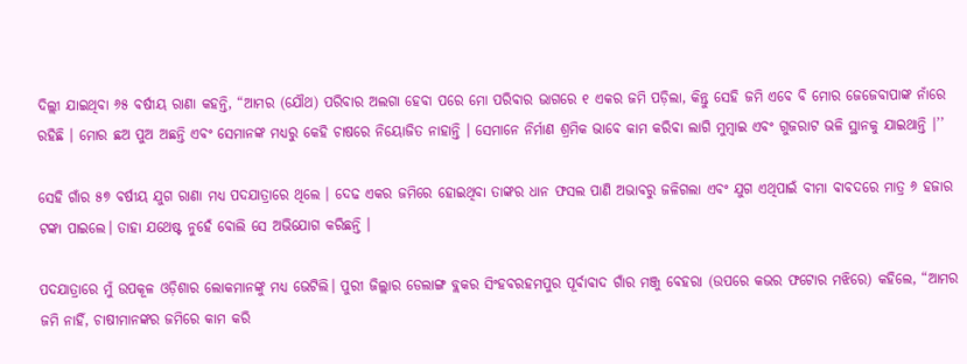ଦିଲ୍ଲୀ ଯାଇଥିବା ୬୫ ବର୍ଷୀୟ ରାଣା କହନ୍ତି, “ଆମର (ଯୌଥ) ପରିବାର ଅଲଗା ହେବା ପରେ ମୋ ପରିବାର ଭାଗରେ ୧ ଏକର ଜମି ପଡ଼ିଲା, କିନ୍ତୁ ସେହି ଜମି ଏବେ ବି ମୋର ଜେଜେବାପାଙ୍କ ନାଁରେ ରହିଛି । ମୋର ଛଅ ପୁଅ ଅଛନ୍ତି ଏବଂ ସେମାନଙ୍କ ମଧ୍ୟରୁ କେହି ଚାଷରେ ନିୟୋଜିତ ନାହାନ୍ତି । ସେମାନେ ନିର୍ମାଣ ଶ୍ରମିକ ଭାବେ କାମ କରିବା ଲାଗି ମୁମ୍ବାଇ ଏବଂ ଗୁଜରାଟ ଭଳି ସ୍ଥାନକୁ ଯାଇଥାନ୍ତି ।’’

ସେହି ଗାଁର ୫୭ ବର୍ଷୀୟ ଯୁଗ ରାଣା ମଧ୍ୟ ପଦଯାତ୍ରାରେ ଥିଲେ । ଦେଢ ଏକର ଜମିରେ ହୋଇଥିବା ତାଙ୍କର ଧାନ ଫସଲ ପାଣି ଅଭାବରୁ ଜଳିଗଲା ଏବଂ ଯୁଗ ଏଥିପାଇଁ ବୀମା ବାବଦରେ ମାତ୍ର ୬ ହଜାର ଟଙ୍କା ପାଇଲେ। ତାହା ଯଥେଷ୍ଟ ନୁହେଁ ବୋଲି ସେ ଅଭିଯୋଗ କରିଛନ୍ତି ।

ପଦଯାତ୍ରାରେ ମୁଁ ଉପକୂଳ ଓଡ଼ିଶାର ଲୋକମାନଙ୍କୁ ମଧ୍ୟ ଭେଟିଲି। ପୁରୀ ଜିଲ୍ଲାର ଡେଲାଙ୍ଗ ବ୍ଲକର ସିଂହବରହମପୁର ପୂର୍ବାବାଦ ଗାଁର ମଞ୍ଜୁ ବେହରା (ଉପରେ କଭର ଫଟୋର ମଝିରେ) କହିଲେ, “ଆମର ଜମି ନାହିଁ, ଚାଷୀମାନଙ୍କର ଜମିରେ କାମ କରି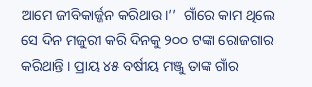ଆମେ ଜୀବିକାର୍ଜ୍ଜନ କରିଥାଉ।’’  ଗାଁରେ କାମ ଥିଲେ ସେ ଦିନ ମଜୁରୀ କରି ଦିନକୁ ୨୦୦ ଟଙ୍କା ରୋଜଗାର କରିଥାନ୍ତି । ପ୍ରାୟ ୪୫ ବର୍ଷୀୟ ମଞ୍ଜୁ ତାଙ୍କ ଗାଁର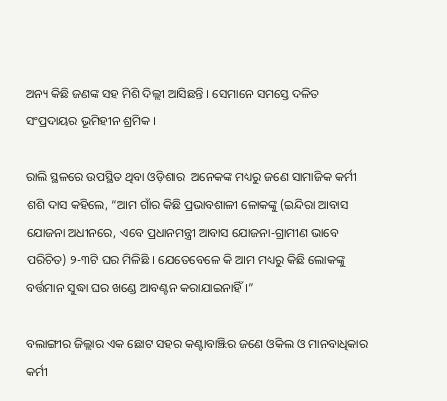ଅନ୍ୟ କିଛି ଜଣଙ୍କ ସହ ମିଶି ଦିଲ୍ଲୀ ଆସିଛନ୍ତି । ସେମାନେ ସମସ୍ତେ ଦଳିତ ସଂପ୍ରଦାୟର ଭୂମିହୀନ ଶ୍ରମିକ ।

ରାଲି ସ୍ଥଳରେ ଉପସ୍ଥିତ ଥିବା ଓଡ଼ିଶାର  ଅନେକଙ୍କ ମଧ୍ୟରୁ ଜଣେ ସାମାଜିକ କର୍ମୀ ଶଶି ଦାସ କହିଲେ, “ଆମ ଗାଁର କିଛି ପ୍ରଭାବଶାଳୀ ଳୋକଙ୍କୁ (ଇନ୍ଦିରା ଆବାସ ଯୋଜନା ଅଧୀନରେ, ଏବେ ପ୍ରଧାନମନ୍ତ୍ରୀ ଆବାସ ଯୋଜନା-ଗ୍ରାମୀଣ ଭାବେ ପରିଚିତ) ୨-୩ଟି ଘର ମିଳିଛି । ଯେତେବେଳେ କି ଆମ ମଧ୍ୟରୁ କିଛି ଲୋକଙ୍କୁ ବର୍ତ୍ତମାନ ସୁଦ୍ଧା ଘର ଖଣ୍ଡେ ଆବଣ୍ଟନ କରାଯାଇନାହିଁ।”

ବଲାଙ୍ଗୀର ଜିଲ୍ଲାର ଏକ ଛୋଟ ସହର କଣ୍ଟାବାଞ୍ଝିର ଜଣେ ଓକିଲ ଓ ମାନବାଧିକାର କର୍ମୀ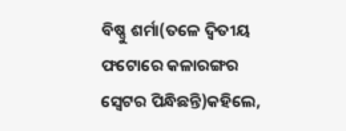ବିଷ୍ଣୁ ଶର୍ମା(ତଳେ ଦ୍ୱିତୀୟ ଫଟୋରେ କଳାରଙ୍ଗର ସ୍ୱେଟର ପିନ୍ଧିଛନ୍ତି)କହିଲେ,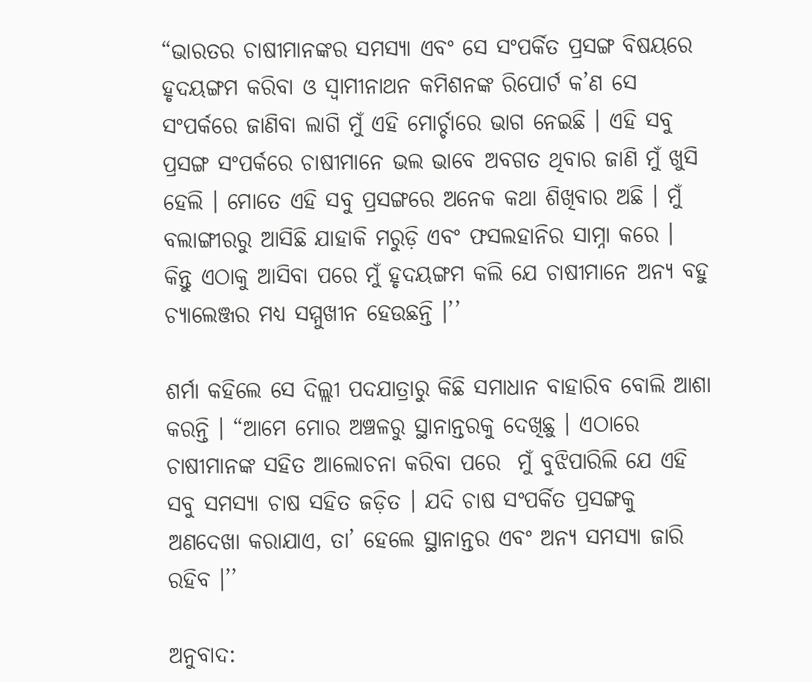“ଭାରତର ଚାଷୀମାନଙ୍କର ସମସ୍ୟା ଏବଂ ସେ ସଂପର୍କିତ ପ୍ରସଙ୍ଗ ବିଷୟରେ ହୃଦୟଙ୍ଗମ କରିବା ଓ ସ୍ୱାମୀନାଥନ କମିଶନଙ୍କ ରିପୋର୍ଟ କ’ଣ ସେ ସଂପର୍କରେ ଜାଣିବା ଲାଗି ମୁଁ ଏହି ମୋର୍ଚ୍ଚାରେ ଭାଗ ନେଇଛି । ଏହି ସବୁ ପ୍ରସଙ୍ଗ ସଂପର୍କରେ ଚାଷୀମାନେ ଭଲ ଭାବେ ଅବଗତ ଥିବାର ଜାଣି ମୁଁ ଖୁସି ହେଲି । ମୋତେ ଏହି ସବୁ ପ୍ରସଙ୍ଗରେ ଅନେକ କଥା ଶିଖିବାର ଅଛି । ମୁଁ ବଲାଙ୍ଗୀରରୁ ଆସିଛି ଯାହାକି ମରୁଡ଼ି ଏବଂ ଫସଲହାନିର ସାମ୍ନା କରେ । କିନ୍ତୁ ଏଠାକୁ ଆସିବା ପରେ ମୁଁ ହୃଦୟଙ୍ଗମ କଲି ଯେ ଚାଷୀମାନେ ଅନ୍ୟ ବହୁ ଚ୍ୟାଲେଞ୍ଜର ମଧ୍ୟ ସମ୍ମୁଖୀନ ହେଉଛନ୍ତି ।’’

ଶର୍ମା କହିଲେ ସେ ଦିଲ୍ଲୀ ପଦଯାତ୍ରାରୁ କିଛି ସମାଧାନ ବାହାରିବ ବୋଲି ଆଶା କରନ୍ତି । “ଆମେ ମୋର ଅଞ୍ଚଳରୁ ସ୍ଥାନାନ୍ତରକୁ ଦେଖିଛୁ । ଏଠାରେ ଚାଷୀମାନଙ୍କ ସହିତ ଆଲୋଚନା କରିବା ପରେ  ମୁଁ ବୁଝିପାରିଲି ଯେ ଏହି ସବୁ ସମସ୍ୟା ଚାଷ ସହିତ ଜଡ଼ିତ । ଯଦି ଚାଷ ସଂପର୍କିତ ପ୍ରସଙ୍ଗକୁ ଅଣଦେଖା କରାଯାଏ, ତା’ ହେଲେ ସ୍ଥାନାନ୍ତର ଏବଂ ଅନ୍ୟ ସମସ୍ୟା ଜାରି ରହିବ ।’’

ଅନୁବାଦ: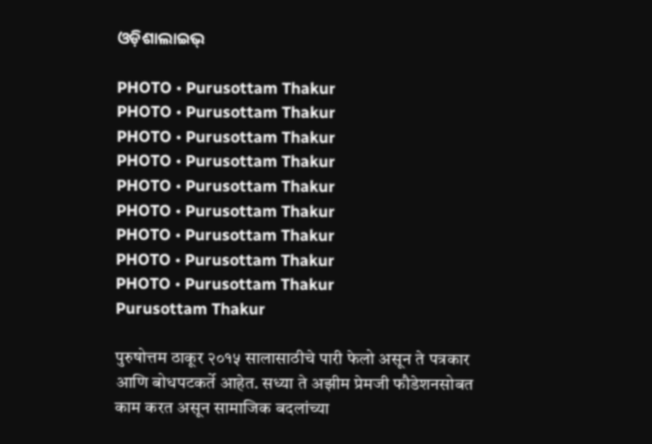ଓଡ଼ିଶାଲାଇଭ୍‍

PHOTO • Purusottam Thakur
PHOTO • Purusottam Thakur
PHOTO • Purusottam Thakur
PHOTO • Purusottam Thakur
PHOTO • Purusottam Thakur
PHOTO • Purusottam Thakur
PHOTO • Purusottam Thakur
PHOTO • Purusottam Thakur
PHOTO • Purusottam Thakur
Purusottam Thakur

पुरुषोत्तम ठाकूर २०१५ सालासाठीचे पारी फेलो असून ते पत्रकार आणि बोधपटकर्ते आहेत. सध्या ते अझीम प्रेमजी फौडेशनसोबत काम करत असून सामाजिक बदलांच्या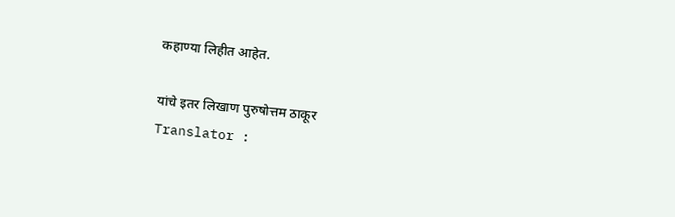कहाण्या लिहीत आहेत.

यांचे इतर लिखाण पुरुषोत्तम ठाकूर
Translator :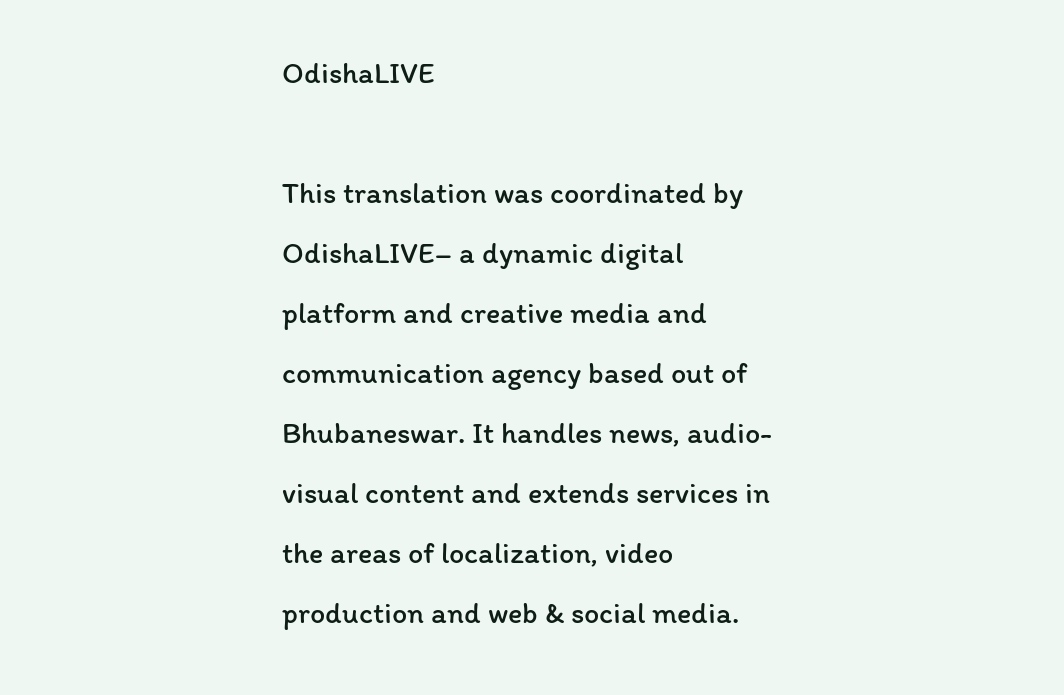OdishaLIVE

This translation was coordinated by OdishaLIVE– a dynamic digital platform and creative media and communication agency based out of Bhubaneswar. It handles news, audio-visual content and extends services in the areas of localization, video production and web & social media.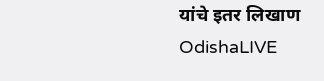यांचे इतर लिखाण OdishaLIVE